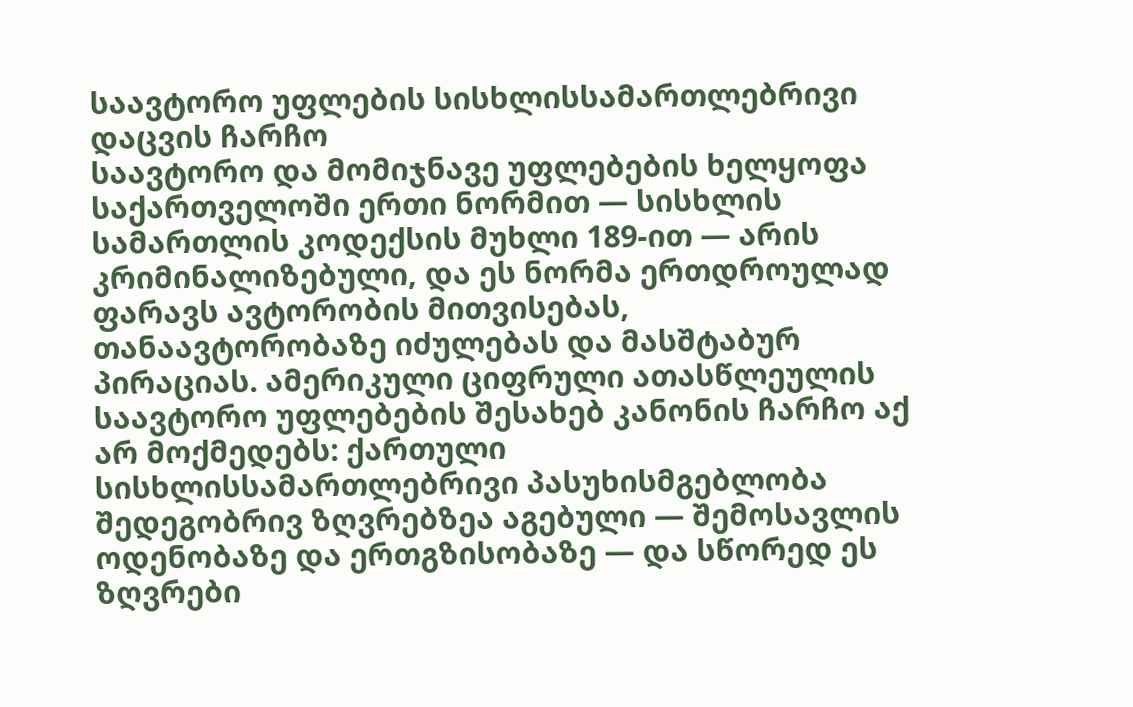საავტორო უფლების სისხლისსამართლებრივი დაცვის ჩარჩო
საავტორო და მომიჯნავე უფლებების ხელყოფა საქართველოში ერთი ნორმით — სისხლის სამართლის კოდექსის მუხლი 189-ით — არის კრიმინალიზებული, და ეს ნორმა ერთდროულად ფარავს ავტორობის მითვისებას, თანაავტორობაზე იძულებას და მასშტაბურ პირაციას. ამერიკული ციფრული ათასწლეულის საავტორო უფლებების შესახებ კანონის ჩარჩო აქ არ მოქმედებს: ქართული სისხლისსამართლებრივი პასუხისმგებლობა შედეგობრივ ზღვრებზეა აგებული — შემოსავლის ოდენობაზე და ერთგზისობაზე — და სწორედ ეს ზღვრები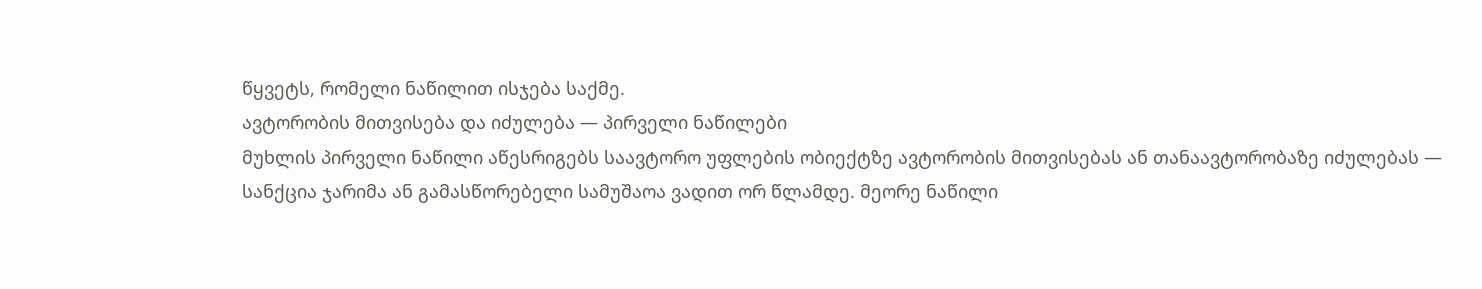წყვეტს, რომელი ნაწილით ისჯება საქმე.
ავტორობის მითვისება და იძულება — პირველი ნაწილები
მუხლის პირველი ნაწილი აწესრიგებს საავტორო უფლების ობიექტზე ავტორობის მითვისებას ან თანაავტორობაზე იძულებას — სანქცია ჯარიმა ან გამასწორებელი სამუშაოა ვადით ორ წლამდე. მეორე ნაწილი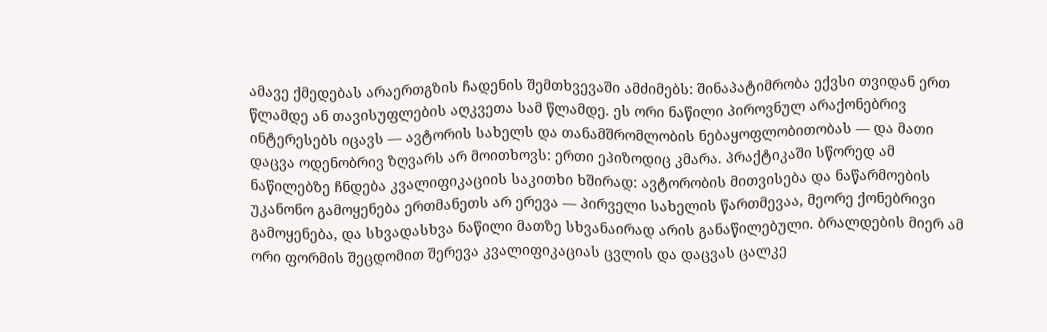ამავე ქმედებას არაერთგზის ჩადენის შემთხვევაში ამძიმებს: შინაპატიმრობა ექვსი თვიდან ერთ წლამდე ან თავისუფლების აღკვეთა სამ წლამდე. ეს ორი ნაწილი პიროვნულ არაქონებრივ ინტერესებს იცავს — ავტორის სახელს და თანამშრომლობის ნებაყოფლობითობას — და მათი დაცვა ოდენობრივ ზღვარს არ მოითხოვს: ერთი ეპიზოდიც კმარა. პრაქტიკაში სწორედ ამ ნაწილებზე ჩნდება კვალიფიკაციის საკითხი ხშირად: ავტორობის მითვისება და ნაწარმოების უკანონო გამოყენება ერთმანეთს არ ერევა — პირველი სახელის წართმევაა, მეორე ქონებრივი გამოყენება, და სხვადასხვა ნაწილი მათზე სხვანაირად არის განაწილებული. ბრალდების მიერ ამ ორი ფორმის შეცდომით შერევა კვალიფიკაციას ცვლის და დაცვას ცალკე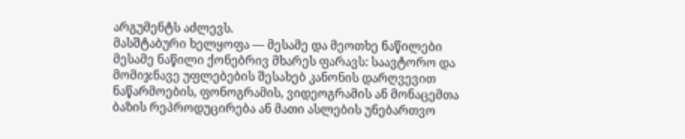არგუმენტს აძლევს.
მასშტაბური ხელყოფა — მესამე და მეოთხე ნაწილები
მესამე ნაწილი ქონებრივ მხარეს ფარავს: საავტორო და მომიჯნავე უფლებების შესახებ კანონის დარღვევით ნაწარმოების, ფონოგრამის, ვიდეოგრამის ან მონაცემთა ბაზის რეპროდუცირება ან მათი ასლების უნებართვო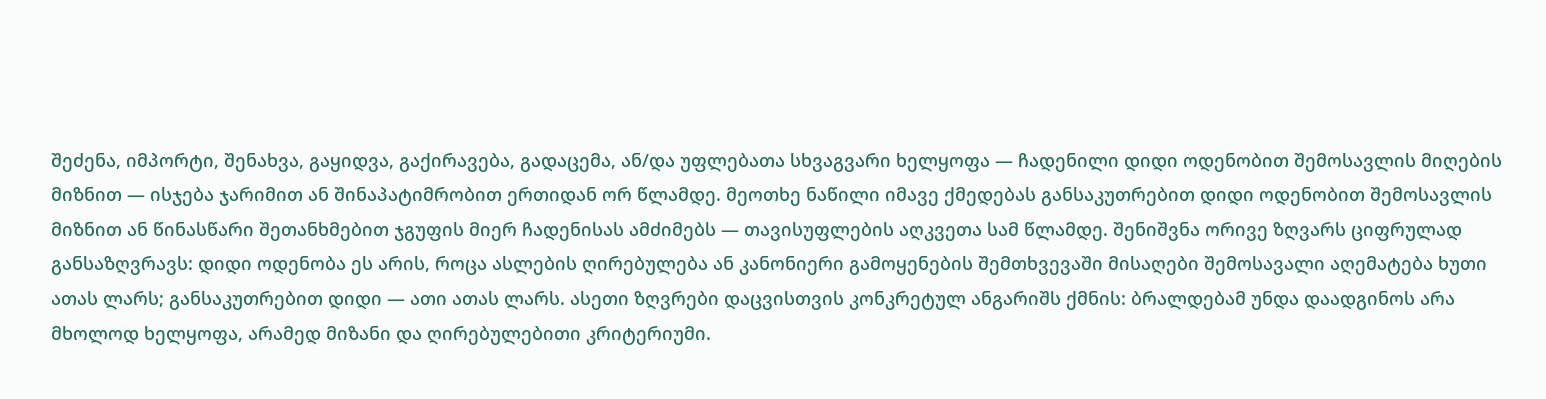შეძენა, იმპორტი, შენახვა, გაყიდვა, გაქირავება, გადაცემა, ან/და უფლებათა სხვაგვარი ხელყოფა — ჩადენილი დიდი ოდენობით შემოსავლის მიღების მიზნით — ისჯება ჯარიმით ან შინაპატიმრობით ერთიდან ორ წლამდე. მეოთხე ნაწილი იმავე ქმედებას განსაკუთრებით დიდი ოდენობით შემოსავლის მიზნით ან წინასწარი შეთანხმებით ჯგუფის მიერ ჩადენისას ამძიმებს — თავისუფლების აღკვეთა სამ წლამდე. შენიშვნა ორივე ზღვარს ციფრულად განსაზღვრავს: დიდი ოდენობა ეს არის, როცა ასლების ღირებულება ან კანონიერი გამოყენების შემთხვევაში მისაღები შემოსავალი აღემატება ხუთი ათას ლარს; განსაკუთრებით დიდი — ათი ათას ლარს. ასეთი ზღვრები დაცვისთვის კონკრეტულ ანგარიშს ქმნის: ბრალდებამ უნდა დაადგინოს არა მხოლოდ ხელყოფა, არამედ მიზანი და ღირებულებითი კრიტერიუმი.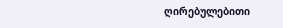ღირებულებითი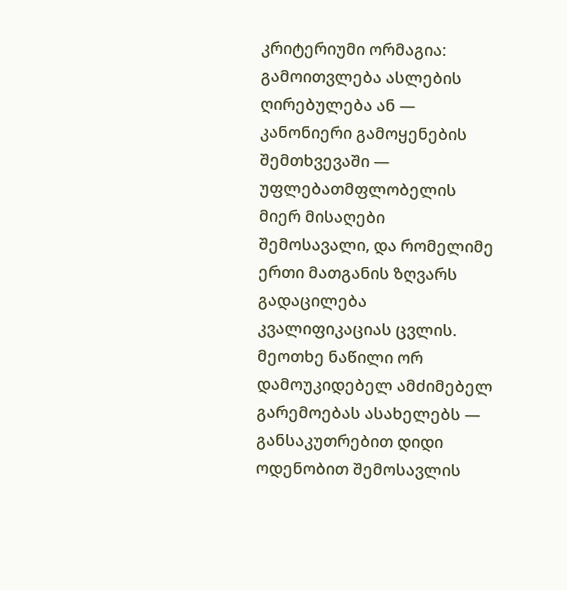კრიტერიუმი ორმაგია: გამოითვლება ასლების ღირებულება ან — კანონიერი გამოყენების შემთხვევაში — უფლებათმფლობელის მიერ მისაღები შემოსავალი, და რომელიმე ერთი მათგანის ზღვარს გადაცილება კვალიფიკაციას ცვლის. მეოთხე ნაწილი ორ დამოუკიდებელ ამძიმებელ გარემოებას ასახელებს — განსაკუთრებით დიდი ოდენობით შემოსავლის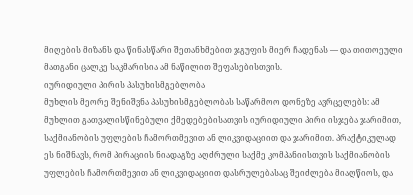მიღების მიზანს და წინასწარი შეთანხმებით ჯგუფის მიერ ჩადენას — და თითოეული მათგანი ცალკე საკმარისია ამ ნაწილით შეფასებისთვის.
იურიდიული პირის პასუხისმგებლობა
მუხლის მეორე შენიშვნა პასუხისმგებლობას საწარმოო დონეზე ავრცელებს: ამ მუხლით გათვალისწინებული ქმედებებისათვის იურიდიული პირი ისჯება ჯარიმით, საქმიანობის უფლების ჩამორთმევით ან ლიკვიდაციით და ჯარიმით. პრაქტიკულად ეს ნიშნავს, რომ პირაციის ნიადაგზე აღძრული საქმე კომპანიისთვის საქმიანობის უფლების ჩამორთმევით ან ლიკვიდაციით დასრულებასაც შეიძლება მიაღწიოს, და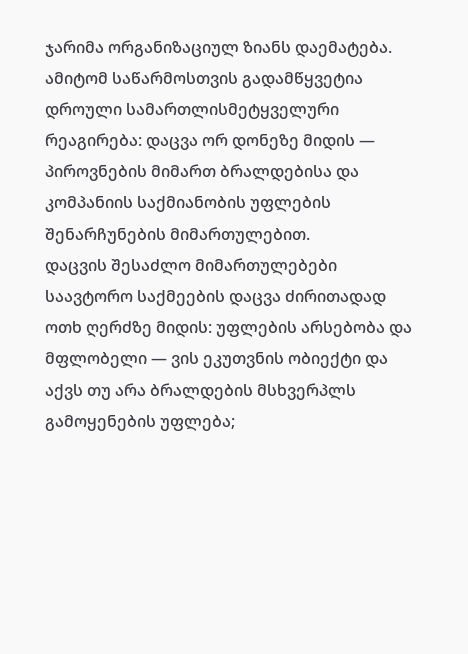ჯარიმა ორგანიზაციულ ზიანს დაემატება. ამიტომ საწარმოსთვის გადამწყვეტია დროული სამართლისმეტყველური რეაგირება: დაცვა ორ დონეზე მიდის — პიროვნების მიმართ ბრალდებისა და კომპანიის საქმიანობის უფლების შენარჩუნების მიმართულებით.
დაცვის შესაძლო მიმართულებები
საავტორო საქმეების დაცვა ძირითადად ოთხ ღერძზე მიდის: უფლების არსებობა და მფლობელი — ვის ეკუთვნის ობიექტი და აქვს თუ არა ბრალდების მსხვერპლს გამოყენების უფლება;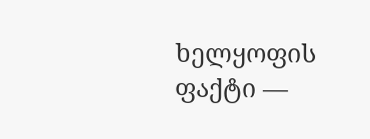ხელყოფის ფაქტი —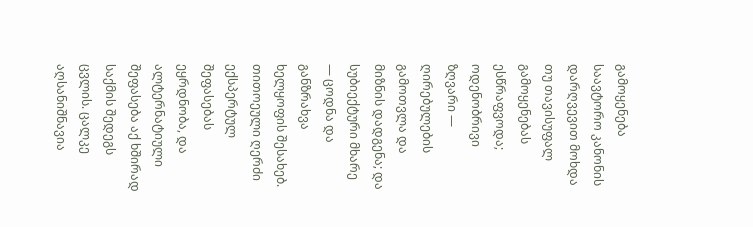გამოყენება საავტორო კანონის დარღვევით მოხდა თუ თავისუფალ გამოყენებას ესწრაფვოდა; ოდენობრივი ზღვარი — ღირებულების გამოთვლა და მიზნის დადგენა; და სუბიექტური მხარე — ცოდნა და განზრახვა ხელყოფის შესახებ. თითოეული ღერძი ექსპერტულ შეფასებას ეყრდნობა, და ალტერნატიული შეფასება აქ ხშირად საქმის შედეგს ცვლის. ცალკე აღსანიშნავია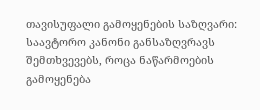თავისუფალი გამოყენების საზღვარი: საავტორო კანონი განსაზღვრავს შემთხვევებს, როცა ნაწარმოების გამოყენება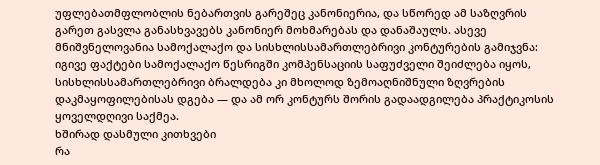უფლებათმფლობლის ნებართვის გარეშეც კანონიერია, და სწორედ ამ საზღვრის გარეთ გასვლა განასხვავებს კანონიერ მოხმარებას და დანაშაულს. ასევე მნიშვნელოვანია სამოქალაქო და სისხლისსამართლებრივი კონტურების გამიჯვნა: იგივე ფაქტები სამოქალაქო წესრიგში კომპენსაციის საფუძველი შეიძლება იყოს, სისხლისსამართლებრივი ბრალდება კი მხოლოდ ზემოაღნიშნული ზღვრების დაკმაყოფილებისას დგება — და ამ ორ კონტურს შორის გადაადგილება პრაქტიკოსის ყოველდღივი საქმეა.
ხშირად დასმული კითხვები
რა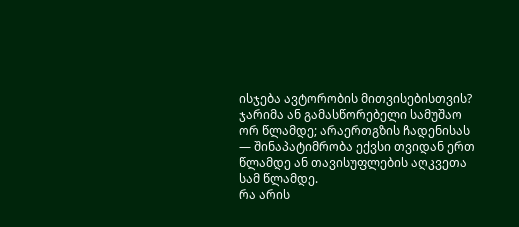ისჯება ავტორობის მითვისებისთვის?
ჯარიმა ან გამასწორებელი სამუშაო ორ წლამდე; არაერთგზის ჩადენისას — შინაპატიმრობა ექვსი თვიდან ერთ წლამდე ან თავისუფლების აღკვეთა სამ წლამდე.
რა არის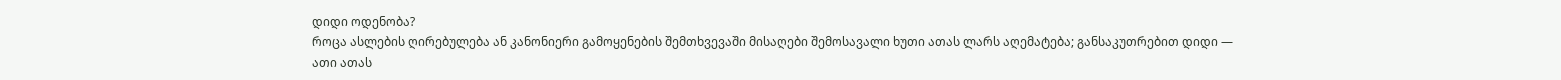დიდი ოდენობა?
როცა ასლების ღირებულება ან კანონიერი გამოყენების შემთხვევაში მისაღები შემოსავალი ხუთი ათას ლარს აღემატება; განსაკუთრებით დიდი — ათი ათას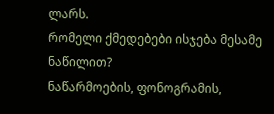ლარს.
რომელი ქმედებები ისჯება მესამე ნაწილით?
ნაწარმოების, ფონოგრამის,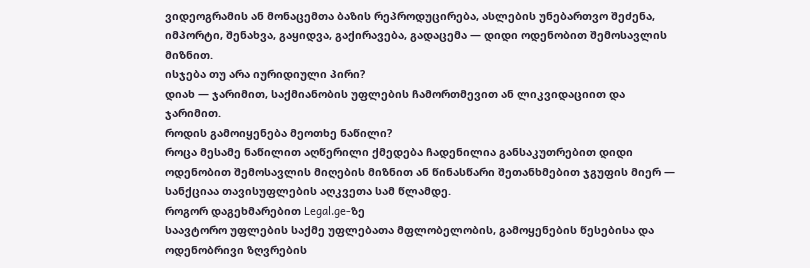ვიდეოგრამის ან მონაცემთა ბაზის რეპროდუცირება, ასლების უნებართვო შეძენა, იმპორტი, შენახვა, გაყიდვა, გაქირავება, გადაცემა — დიდი ოდენობით შემოსავლის მიზნით.
ისჯება თუ არა იურიდიული პირი?
დიახ — ჯარიმით, საქმიანობის უფლების ჩამორთმევით ან ლიკვიდაციით და ჯარიმით.
როდის გამოიყენება მეოთხე ნაწილი?
როცა მესამე ნაწილით აღწერილი ქმედება ჩადენილია განსაკუთრებით დიდი ოდენობით შემოსავლის მიღების მიზნით ან წინასწარი შეთანხმებით ჯგუფის მიერ — სანქციაა თავისუფლების აღკვეთა სამ წლამდე.
როგორ დაგეხმარებით Legal.ge-ზე
საავტორო უფლების საქმე უფლებათა მფლობელობის, გამოყენების წესებისა და ოდენობრივი ზღვრების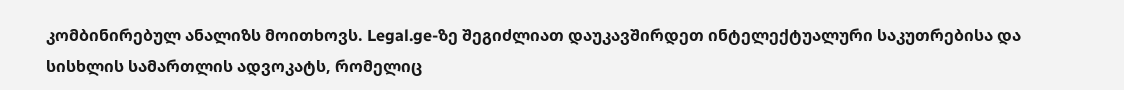კომბინირებულ ანალიზს მოითხოვს. Legal.ge-ზე შეგიძლიათ დაუკავშირდეთ ინტელექტუალური საკუთრებისა და სისხლის სამართლის ადვოკატს, რომელიც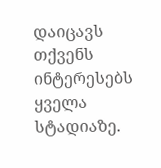დაიცავს თქვენს ინტერესებს ყველა სტადიაზე.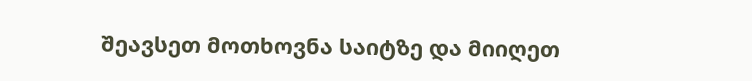შეავსეთ მოთხოვნა საიტზე და მიიღეთ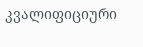კვალიფიციური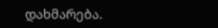დახმარება.